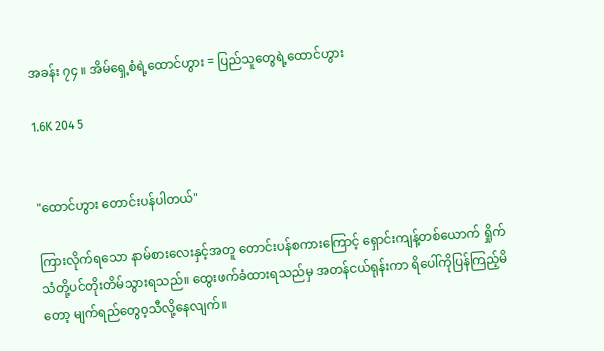အခန်း ၇၄ ။ အိမ်ရှေ့စံရဲ့ထောင်ဟွား = ပြည်သူတွေရဲ့ထောင်ဟွား

1.6K 204 5


"ထောင်ဟွား တောင်းပန်ပါတယ်"

ကြားလိုက်ရသော နာမ်စားလေးနှင့်အတူ တောင်းပန်စကားကြောင့် ရှောင်းကျန့်တစ်ယောက် ရှိုက်သံတို့ပင်တိုးတိမ်သွားရသည်။ ထွေးဖက်ခံထားရသည်မှ အတန်ငယ်ရုန်းကာ ရိပေါ်ကိုပြန်ကြည့်မိတော့ မျက်ရည်တွေ၀့သီလို့နေလျက်။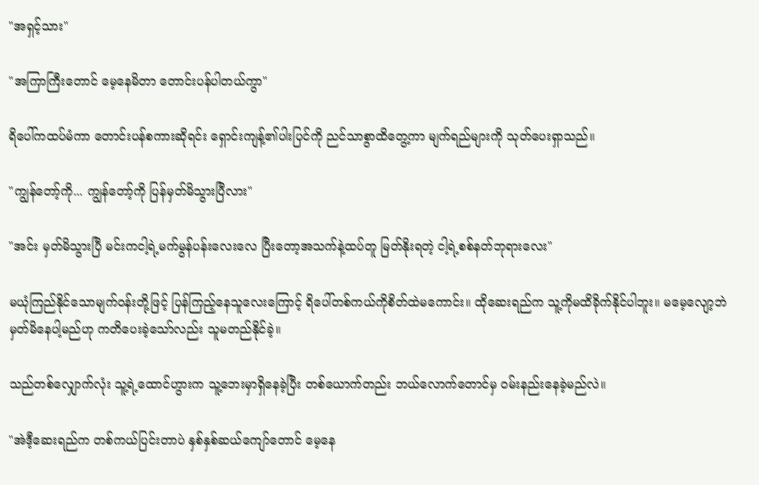"အရှင့်သား"

"အကြာကြီးတောင် မေ့နေမိတာ တောင်းပန်ပါတယ်ကွာ"

ရိပေါ်ကထပ်မံကာ တောင်းပန်စကားဆိုရင်း ရှောင်းကျန့်၏ပါးပြင်ကို ညင်သာစွာထိတွေ့ကာ မျက်ရည်များကို သုတ်ပေးရှာသည်။

"ကျွန်တော့်ကို... ကျွန်တော့်ကို ပြန်မှတ်မိသွားပြီလား"

"အင်း မှတ်မိသွားပြီ မင်းကငါ့ရဲ့မက်မွန်ပန်းလေးလေ ပြီးတော့အသက်နဲ့ထပ်တူ မြတ်နိုးရတဲ့ ငါ့ရဲ့စစ်နတ်ဘုရားလေး"

မယုံကြည်နိုင်သောမျက်၀န်းတို့ဖြင့် ပြန်ကြည့်နေသူလေးကြောင့် ရိပေါ်တစ်ကယ်ကိုစိတ်ထဲမကောင်း။ ထိုဆေးရည်က သူ့ကိုမထိခိုက်နိုင်ပါဘူး။ မမေ့လျော့ဘဲ မှတ်မိနေပါ့မည်ဟု ကတိပေးခဲ့သော်လည်း သူမတည်နိုင်ခဲ့။

သည်တစ်လျှောက်လုံး သူ့ရဲ့ထောင်ဟွားက သူ့ဘေးမှာရှိနေခဲ့ပြီး တစ်ယောက်တည်း ဘယ်လောက်တောင်မှ ၀မ်းနည်းနေခဲ့မည်လဲ။

"အဲဒီ့ဆေးရည်က တစ်ကယ်ပြင်းတာပဲ နှစ်နှစ်ဆယ်ကျော်တောင် မေ့နေ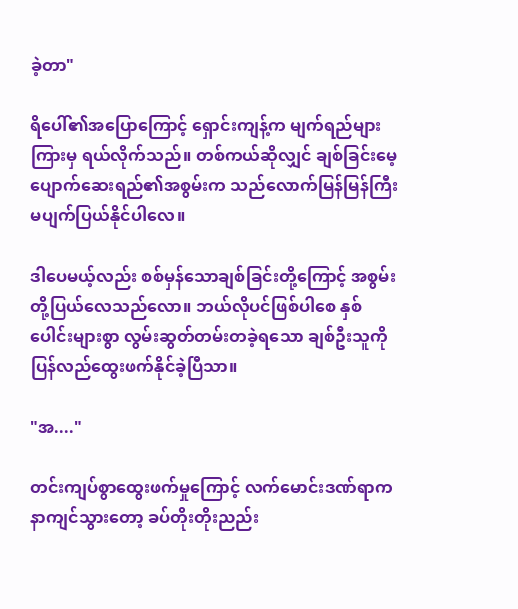ခဲ့တာ"

ရိပေါ်၏အပြောကြောင့် ရှောင်းကျန့်က မျက်ရည်များကြားမှ ရယ်လိုက်သည်။ တစ်ကယ်ဆိုလျှင် ချစ်ခြင်းမေ့ပျောက်ဆေးရည်၏အစွမ်းက သည်လောက်မြန်မြန်ကြီး မပျက်ပြယ်နိုင်ပါလေ။

ဒါပေမယ့်လည်း စစ်မှန်သောချစ်ခြင်းတို့ကြောင့် အစွမ်းတို့ပြယ်လေသည်လော။ ဘယ်လိုပင်ဖြစ်ပါစေ နှစ်ပေါင်းများစွာ လွမ်းဆွတ်တမ်းတခဲ့ရသော ချစ်ဦးသူကို ပြန်လည်ထွေးဖက်နိုင်ခဲ့ပြီသာ။

"အ...."

တင်းကျပ်စွာထွေးဖက်မှုကြောင့် လက်မောင်းဒဏ်ရာက နာကျင်သွားတော့ ခပ်တိုးတိုးညည်း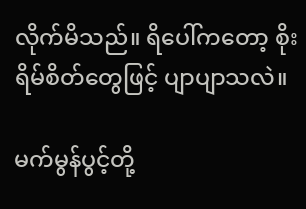လိုက်မိသည်။ ရိပေါ်ကတော့ စိုးရိမ်စိတ်တွေဖြင့် ပျာပျာသလဲ။

မက်မွန်ပွင့်တို့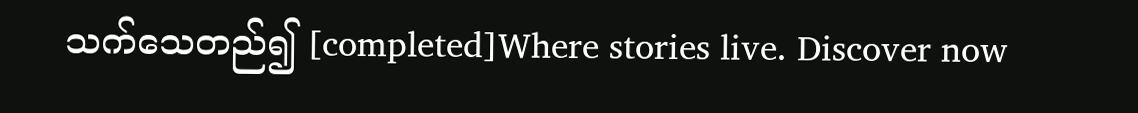သက်သေတည်၍ [completed]Where stories live. Discover now